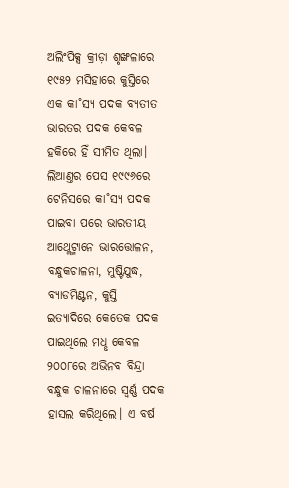ଅଲିଂପିକ୍ସ କ୍ରୀଡ଼ା ଶୃଙ୍ଖଳାରେ ୧୯୫୨ ମସିହାରେ କୁସ୍ତିରେ ଏକ କା˚ସ୍ୟ ପଦକ ବ୍ୟତୀତ ଭାରତର ପଦକ କେବଳ ହକିରେ ହିଁ ସୀମିତ ଥିଲା। ଲିଆଣ୍ତର ପେସ ୧୯୯୬ରେ ଟେନିସରେ କା˚ସ୍ୟ ପଦକ ପାଇବା ପରେ ଭାରତୀୟ ଆଥ୍ଲେଟ୍ମାନେ ଭାରତ୍ତୋଳନ, ବନ୍ଧୁକଚାଳନା, ମୁଷ୍ଟିଯୁଦ୍ଧ, ବ୍ୟାଡମିଣ୍ଟନ, କୁସ୍ତି ଇତ୍ୟାଦିରେ କେତେକ ପଦକ ପାଇଥିଲେ ମଧୢ କେବଳ ୨୦୦୮ରେ ଅଭିନବ ବିନ୍ଦ୍ରା ବନ୍ଧୁକ ଚାଳନାରେ ସ୍ବର୍ଣ୍ଣ ପଦକ ହାସଲ କରିଥିଲେ। ଏ ବର୍ଷ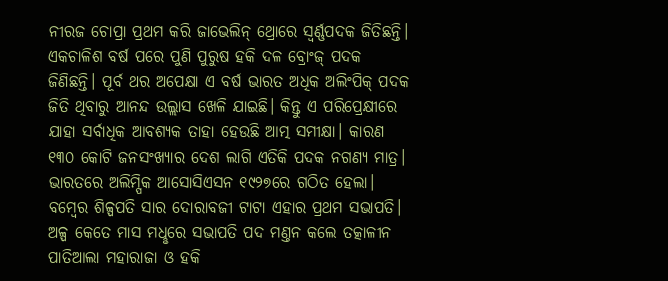ନୀରଜ ଚୋପ୍ରା ପ୍ରଥମ କରି ଜାଭେଲିନ୍ ଥ୍ରୋରେ ସ୍ବର୍ଣ୍ଣପଦକ ଜିତିଛନ୍ତି। ଏକଚାଳିଶ ବର୍ଷ ପରେ ପୁଣି ପୁରୁଷ ହକି ଦଳ ବ୍ରୋଂଜ୍ ପଦକ ଜିଣିଛନ୍ତି। ପୂର୍ବ ଥର ଅପେକ୍ଷା ଏ ବର୍ଷ ଭାରତ ଅଧିକ ଅଲିଂପିକ୍ ପଦକ ଜିତି ଥିବାରୁ ଆନନ୍ଦ ଉଲ୍ଲାସ ଖେଳି ଯାଇଛି। କିନ୍ତୁ ଏ ପରିପ୍ରେକ୍ଷୀରେ ଯାହା ସର୍ବାଧିକ ଆବଶ୍ୟକ ତାହା ହେଉଛି ଆତ୍ମ ସମୀକ୍ଷା। କାରଣ ୧୩୦ କୋଟି ଜନସଂଖ୍ୟାର ଦେଶ ଲାଗି ଏତିକି ପଦକ ନଗଣ୍ୟ ମାତ୍ର।
ଭାରତରେ ଅଲିମ୍ପିକ ଆସୋସିଏସନ ୧୯୨୭ରେ ଗଠିତ ହେଲା। ବମ୍ବେର ଶିଳ୍ପପତି ସାର ଦୋରାବଜୀ ଟାଟା ଏହାର ପ୍ରଥମ ସଭାପତି। ଅଳ୍ପ କେତେ ମାସ ମଧୢରେ ସଭାପତି ପଦ ମଣ୍ତନ କଲେ ତତ୍କାଳୀନ ପାତିଆଲା ମହାରାଜା ଓ ହକି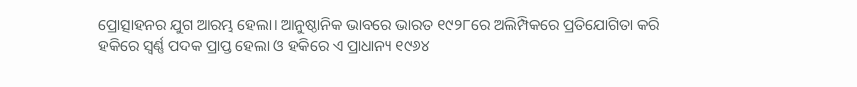ପ୍ରୋତ୍ସାହନର ଯୁଗ ଆରମ୍ଭ ହେଲା। ଆନୁଷ୍ଠାନିକ ଭାବରେ ଭାରତ ୧୯୨୮ରେ ଅଲିମ୍ପିକରେ ପ୍ରତିଯୋଗିତା କରି ହକିରେ ସ୍ବର୍ଣ୍ଣ ପଦକ ପ୍ରାପ୍ତ ହେଲା ଓ ହକିରେ ଏ ପ୍ରାଧାନ୍ୟ ୧୯୬୪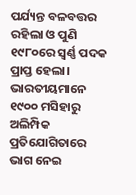ପର୍ଯ୍ୟନ୍ତ ବଳବତ୍ତର ରହିଲା ଓ ପୁଣି ୧୯୮୦ରେ ସ୍ବର୍ଣ୍ଣ ପଦକ ପ୍ରାପ୍ତ ହେଲା। ଭାରତୀୟମାନେ ୧୯୦୦ ମସିହାରୁ ଅଲିମ୍ପିକ ପ୍ରତିଯୋଗିତାରେ ଭାଗ ନେଇ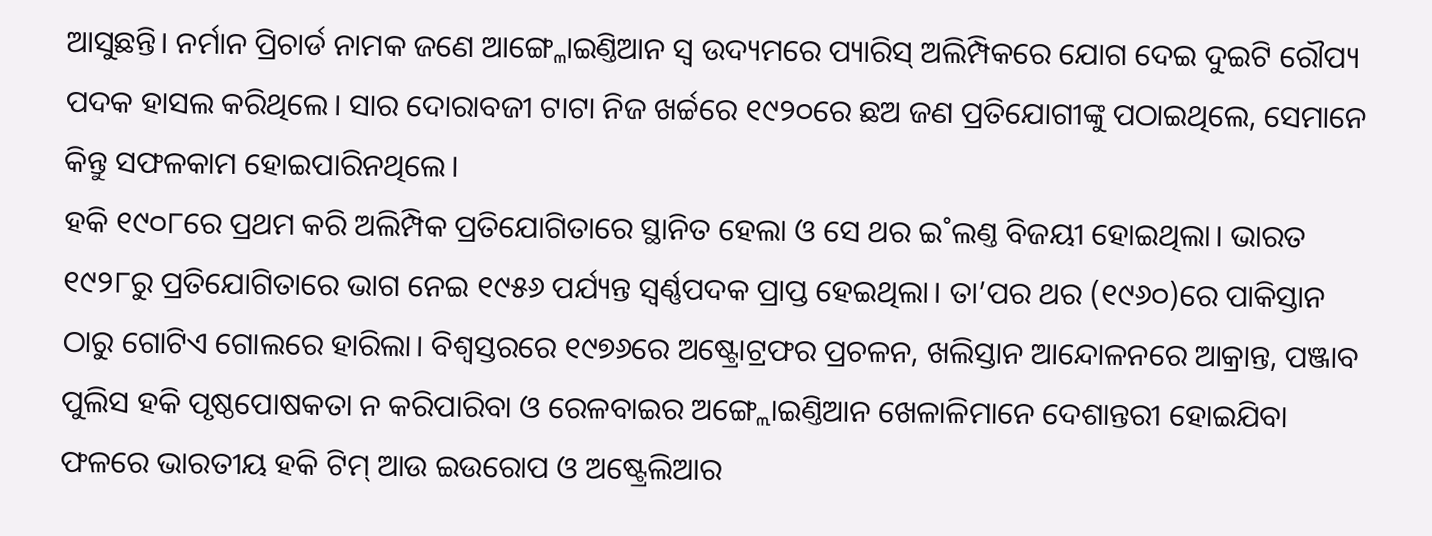ଆସୁଛନ୍ତି। ନର୍ମାନ ପ୍ରିଚାର୍ଡ ନାମକ ଜଣେ ଆଙ୍ଗ୍ଳୋଇଣ୍ତିଆନ ସ୍ବ ଉଦ୍ୟମରେ ପ୍ୟାରିସ୍ ଅଲିମ୍ପିକରେ ଯୋଗ ଦେଇ ଦୁଇଟି ରୌପ୍ୟ ପଦକ ହାସଲ କରିଥିଲେ। ସାର ଦୋରାବଜୀ ଟାଟା ନିଜ ଖର୍ଚ୍ଚରେ ୧୯୨୦ରେ ଛଅ ଜଣ ପ୍ରତିଯୋଗୀଙ୍କୁ ପଠାଇଥିଲେ, ସେମାନେ କିନ୍ତୁ ସଫଳକାମ ହୋଇପାରିନଥିଲେ।
ହକି ୧୯୦୮ରେ ପ୍ରଥମ କରି ଅଲିମ୍ପିକ ପ୍ରତିଯୋଗିତାରେ ସ୍ଥାନିତ ହେଲା ଓ ସେ ଥର ଇ˚ଲଣ୍ତ ବିଜୟୀ ହୋଇଥିଲା। ଭାରତ ୧୯୨୮ରୁ ପ୍ରତିଯୋଗିତାରେ ଭାଗ ନେଇ ୧୯୫୬ ପର୍ଯ୍ୟନ୍ତ ସ୍ବର୍ଣ୍ଣପଦକ ପ୍ରାପ୍ତ ହେଇଥିଲା। ତା’ପର ଥର (୧୯୬୦)ରେ ପାକିସ୍ତାନ ଠାରୁ ଗୋଟିଏ ଗୋଲରେ ହାରିଲା। ବିଶ୍ବସ୍ତରରେ ୧୯୭୬ରେ ଅଷ୍ଟ୍ରୋଟ୍ରଫର ପ୍ରଚଳନ, ଖଲିସ୍ତାନ ଆନ୍ଦୋଳନରେ ଆକ୍ରାନ୍ତ, ପଞ୍ଜାବ ପୁଲିସ ହକି ପୃଷ୍ଠପୋଷକତା ନ କରିପାରିବା ଓ ରେଳବାଇର ଅଙ୍ଗ୍ଲୋଇଣ୍ତିଆନ ଖେଳାଳିମାନେ ଦେଶାନ୍ତରୀ ହୋଇଯିବା ଫଳରେ ଭାରତୀୟ ହକି ଟିମ୍ ଆଉ ଇଉରୋପ ଓ ଅଷ୍ଟ୍ରେଲିଆର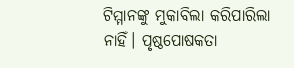ଟିମ୍ମାନଙ୍କୁ ମୁକାବିଲା କରିପାରିଲା ନାହିଁ। ପୃଷ୍ଠପୋଷକତା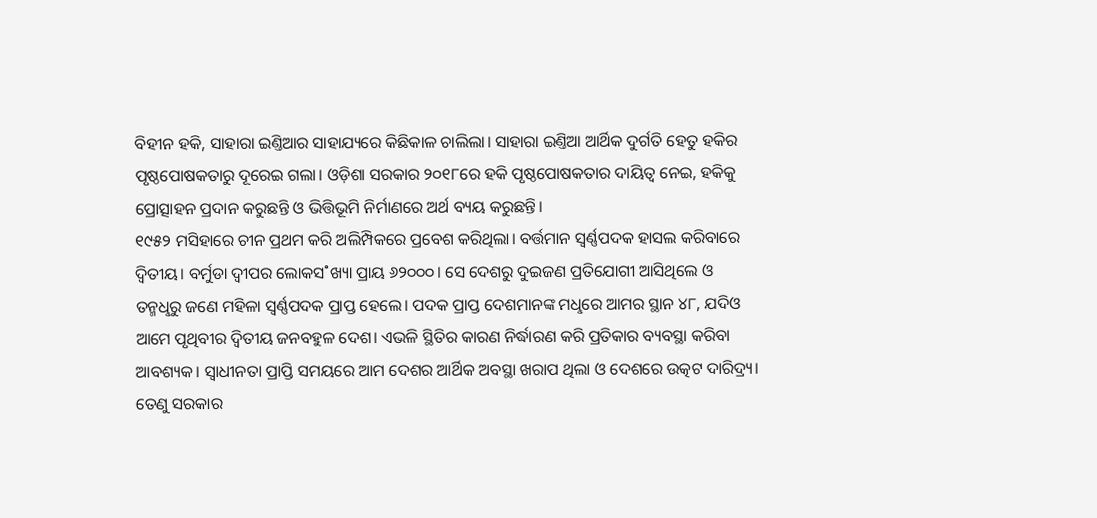ବିହୀନ ହକି, ସାହାରା ଇଣ୍ତିଆର ସାହାଯ୍ୟରେ କିଛିକାଳ ଚାଲିଲା। ସାହାରା ଇଣ୍ତିଆ ଆର୍ଥିକ ଦୁର୍ଗତି ହେତୁ ହକିର ପୃଷ୍ଠପୋଷକତାରୁ ଦୂରେଇ ଗଲା। ଓଡ଼ିଶା ସରକାର ୨୦୧୮ରେ ହକି ପୃଷ୍ଠପୋଷକତାର ଦାୟିତ୍ବ ନେଇ, ହକିକୁ ପ୍ରୋତ୍ସାହନ ପ୍ରଦାନ କରୁଛନ୍ତି ଓ ଭିତ୍ତିଭୂମି ନିର୍ମାଣରେ ଅର୍ଥ ବ୍ୟୟ କରୁଛନ୍ତି।
୧୯୫୨ ମସିହାରେ ଚୀନ ପ୍ରଥମ କରି ଅଲିମ୍ପିକରେ ପ୍ରବେଶ କରିଥିଲା। ବର୍ତ୍ତମାନ ସ୍ବର୍ଣ୍ଣପଦକ ହାସଲ କରିବାରେ ଦ୍ବିତୀୟ। ବର୍ମୁଡା ଦ୍ବୀପର ଲୋକସ˚ଖ୍ୟା ପ୍ରାୟ ୬୨୦୦୦। ସେ ଦେଶରୁ ଦୁଇଜଣ ପ୍ରତିଯୋଗୀ ଆସିଥିଲେ ଓ ତନ୍ମଧୢରୁ ଜଣେ ମହିଳା ସ୍ବର୍ଣ୍ଣପଦକ ପ୍ରାପ୍ତ ହେଲେ। ପଦକ ପ୍ରାପ୍ତ ଦେଶମାନଙ୍କ ମଧୢରେ ଆମର ସ୍ଥାନ ୪୮, ଯଦିଓ ଆମେ ପୃଥିବୀର ଦ୍ବିତୀୟ ଜନବହୁଳ ଦେଶ। ଏଭଳି ସ୍ଥିତିର କାରଣ ନିର୍ଦ୍ଧାରଣ କରି ପ୍ରତିକାର ବ୍ୟବସ୍ଥା କରିବା ଆବଶ୍ୟକ। ସ୍ବାଧୀନତା ପ୍ରାପ୍ତି ସମୟରେ ଆମ ଦେଶର ଆର୍ଥିକ ଅବସ୍ଥା ଖରାପ ଥିଲା ଓ ଦେଶରେ ଉତ୍କଟ ଦାରିଦ୍ର୍ୟ। ତେଣୁ ସରକାର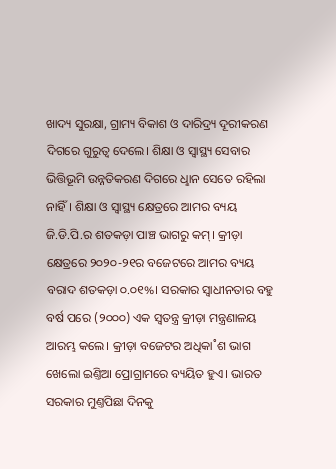ଖାଦ୍ୟ ସୁରକ୍ଷା, ଗ୍ରାମ୍ୟ ବିକାଶ ଓ ଦାରିଦ୍ର୍ୟ ଦୂରୀକରଣ ଦିଗରେ ଗୁରୁତ୍ବ ଦେଲେ। ଶିକ୍ଷା ଓ ସ୍ବାସ୍ଥ୍ୟ ସେବାର ଭିତ୍ତିଭୂମି ଉନ୍ନତିକରଣ ଦିଗରେ ଧୢାନ ସେତେ ରହିଲା ନାହିଁ। ଶିକ୍ଷା ଓ ସ୍ବାସ୍ଥ୍ୟ କ୍ଷେତ୍ରରେ ଆମର ବ୍ୟୟ ଜି.ଡି.ପି.ର ଶତକଡ଼ା ପାଞ୍ଚ ଭାଗରୁ କମ୍। କ୍ରୀଡ଼ା କ୍ଷେତ୍ରରେ ୨୦୨୦-୨୧ର ବଜେଟରେ ଆମର ବ୍ୟୟ ବରାଦ ଶତକଡ଼ା ୦.୦୧%। ସରକାର ସ୍ବାଧୀନତାର ବହୁ ବର୍ଷ ପରେ (୨୦୦୦) ଏକ ସ୍ବତନ୍ତ୍ର କ୍ରୀଡ଼ା ମନ୍ତ୍ରଣାଳୟ ଆରମ୍ଭ କଲେ। କ୍ରୀଡ଼ା ବଜେଟର ଅଧିକା˚ଶ ଭାଗ ଖେଲୋ ଇଣ୍ତିଆ ପ୍ରୋଗ୍ରାମରେ ବ୍ୟୟିତ ହୁଏ। ଭାରତ ସରକାର ମୁଣ୍ତପିଛା ଦିନକୁ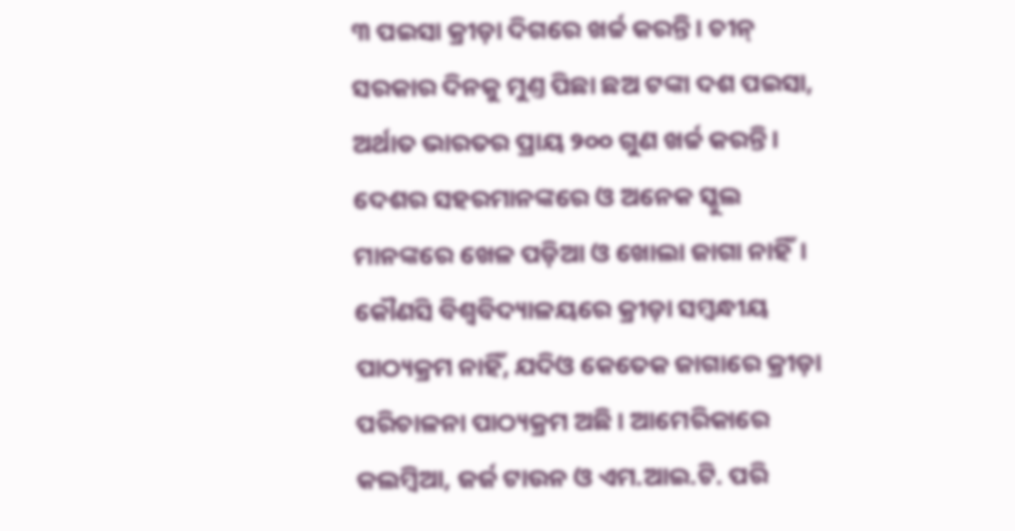୩ ପଇସା କ୍ରୀଡ଼ା ଦିଗରେ ଖର୍ଚ୍ଚ କରନ୍ତି। ଚୀନ୍ ସରକାର ଦିନକୁ ମୁଣ୍ତ ପିଛା ଛଅ ଟଙ୍କା ଦଶ ପଇସା, ଅର୍ଥାତ ଭାରତର ପ୍ରାୟ ୨୦୦ ଗୁଣ ଖର୍ଚ୍ଚ କରନ୍ତି।
ଦେଶର ସହରମାନଙ୍କରେ ଓ ଅନେକ ସ୍କୁଲ ମାନଙ୍କରେ ଖେଳ ପଡ଼ିଆ ଓ ଖୋଲା ଜାଗା ନାହିଁ। କୌଣସି ବିଶ୍ବବିଦ୍ୟାଳୟରେ କ୍ରୀଡ଼ା ସମ୍ବନ୍ଧୀୟ ପାଠ୍ୟକ୍ରମ ନାହିଁ, ଯଦିଓ କେତେକ ଜାଗାରେ କ୍ରୀଡ଼ା ପରିଚାଳନା ପାଠ୍ୟକ୍ରମ ଅଛି। ଆମେରିକାରେ କଲମ୍ବିଆ, ଜର୍ଜ ଟାଉନ ଓ ଏମ.ଆଇ.ଟି. ପରି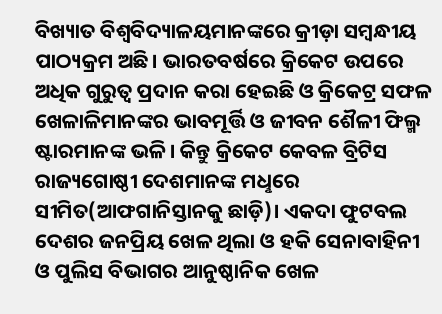ବିଖ୍ୟାତ ବିଶ୍ବବିଦ୍ୟାଳୟମାନଙ୍କରେ କ୍ରୀଡ଼ା ସମ୍ବନ୍ଧୀୟ ପାଠ୍ୟକ୍ରମ ଅଛି। ଭାରତବର୍ଷରେ କ୍ରିକେଟ ଉପରେ ଅଧିକ ଗୁରୁତ୍ବ ପ୍ରଦାନ କରା ହେଇଛି ଓ କ୍ରିକେଟ୍ର ସଫଳ ଖେଳାଳିମାନଙ୍କର ଭାବମୂର୍ତ୍ତି ଓ ଜୀବନ ଶୈଳୀ ଫିଲ୍ମ ଷ୍ଟାରମାନଙ୍କ ଭଳି। କିନ୍ତୁ କ୍ରିକେଟ କେବଳ ବ୍ରିଟିସ ରାଜ୍ୟଗୋଷ୍ଠୀ ଦେଶମାନଙ୍କ ମଧୢରେ ସୀମିତ(ଆଫଗାନିସ୍ତାନକୁ ଛାଡ଼ି)। ଏକଦା ଫୁଟବଲ ଦେଶର ଜନପ୍ରିୟ ଖେଳ ଥିଲା ଓ ହକି ସେନାବାହିନୀ ଓ ପୁଲିସ ବିଭାଗର ଆନୁଷ୍ଠାନିକ ଖେଳ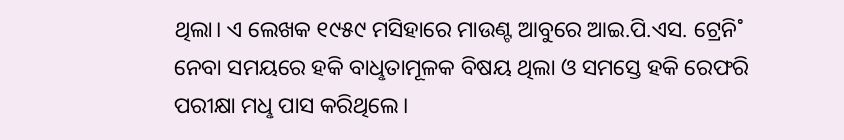ଥିଲା। ଏ ଲେଖକ ୧୯୫୯ ମସିହାରେ ମାଉଣ୍ଟ ଆବୁରେ ଆଇ.ପି.ଏସ. ଟ୍ରେନି˚ ନେବା ସମୟରେ ହକି ବାଧୢତାମୂଳକ ବିଷୟ ଥିଲା ଓ ସମସ୍ତେ ହକି ରେଫରି ପରୀକ୍ଷା ମଧୢ ପାସ କରିଥିଲେ।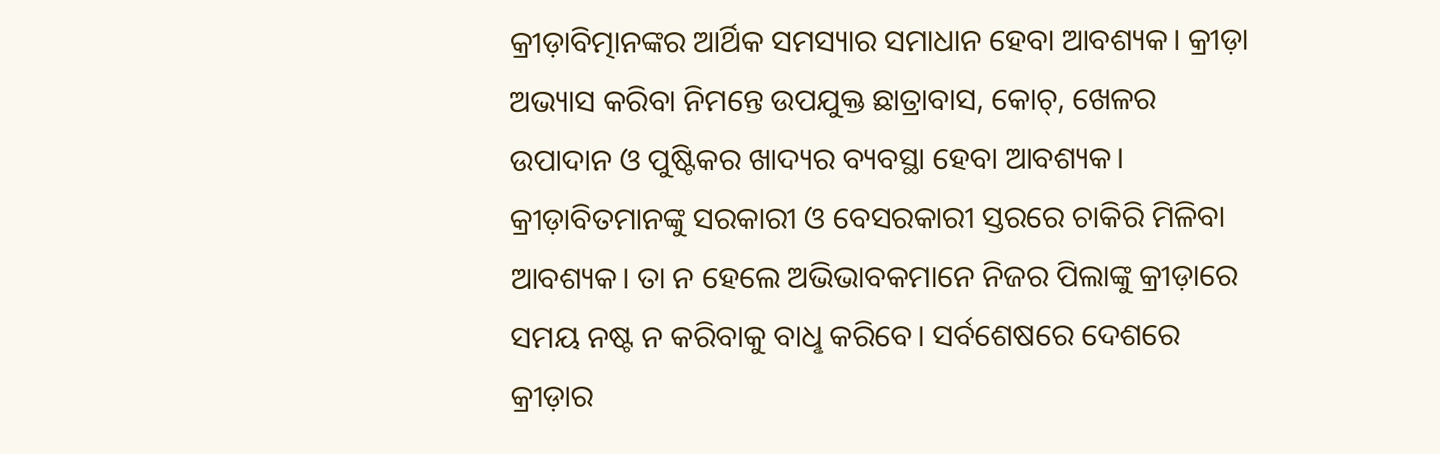କ୍ରୀଡ଼ାବିତ୍ମାନଙ୍କର ଆର୍ଥିକ ସମସ୍ୟାର ସମାଧାନ ହେବା ଆବଶ୍ୟକ। କ୍ରୀଡ଼ା ଅଭ୍ୟାସ କରିବା ନିମନ୍ତେ ଉପଯୁକ୍ତ ଛାତ୍ରାବାସ, କୋଚ୍, ଖେଳର ଉପାଦାନ ଓ ପୁଷ୍ଟିକର ଖାଦ୍ୟର ବ୍ୟବସ୍ଥା ହେବା ଆବଶ୍ୟକ। କ୍ରୀଡ଼ାବିତମାନଙ୍କୁ ସରକାରୀ ଓ ବେସରକାରୀ ସ୍ତରରେ ଚାକିରି ମିଳିବା ଆବଶ୍ୟକ। ତା ନ ହେଲେ ଅଭିଭାବକମାନେ ନିଜର ପିଲାଙ୍କୁ କ୍ରୀଡ଼ାରେ ସମୟ ନଷ୍ଟ ନ କରିବାକୁ ବାଧୢ କରିବେ। ସର୍ବଶେଷରେ ଦେଶରେ କ୍ରୀଡ଼ାର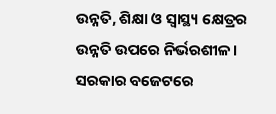ଉନ୍ନତି, ଶିକ୍ଷା ଓ ସ୍ବାସ୍ଥ୍ୟ କ୍ଷେତ୍ରର ଉନ୍ନତି ଉପରେ ନିର୍ଭରଶୀଳ। ସରକାର ବଜେଟରେ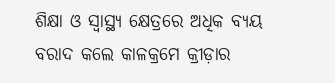ଶିକ୍ଷା ଓ ସ୍ବାସ୍ଥ୍ୟ କ୍ଷେତ୍ରରେ ଅଧିକ ବ୍ୟୟ ବରାଦ କଲେ କାଳକ୍ରମେ କ୍ରୀଡ଼ାର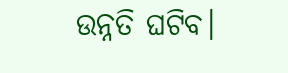ଉନ୍ନତି ଘଟିବ।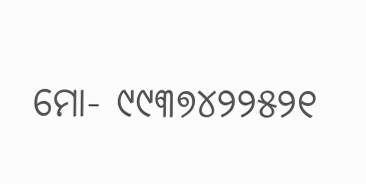ମୋ- ୯୯୩୭୪୨୨୫୨୧